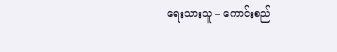ရေးသားသူ – ကောင်းစည်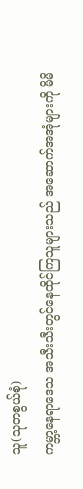သူ(သုတစွယ်စုံ)
ကမ္ဘာ့နေရာဒေသ အသီးသီးတွင်နေထိုင်ကြသူများသည် အဆောက်အအုံများကို မိမိ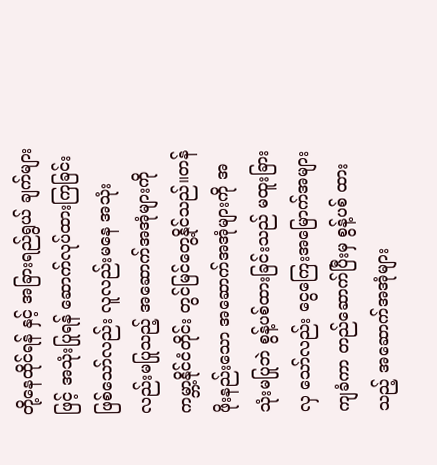တို့နေထိုင်ရန် နှင့် အခြားရည်ရွယ် ချက်များဖြင့် အသုံးပြုရန် ဆောက်လုပ်ထားကြခြင်းဖြစ်သော်လည်း လူလည်းမနေ အသုံးလည်းမပြုသည့် အဆောက်အအုံများကို ကမ္ဘာ့နိုင်ငံတိုင်း တွင်မြင်တွေ့နိုင်သည်။တန်ဖိုးနည်းသော အဆောက်အအုံများကို အသုံးမပြုဘဲ စွန့်ပစ်ထားခြင်းသည် မထူးခြား လှ သော်လည်း ငွေကြေးအမြောက်အများကျခံကာ တည်ဆောက်ပြီးမှ စွန့်ပစ် ထားသည့် အဆောက်အအုံများ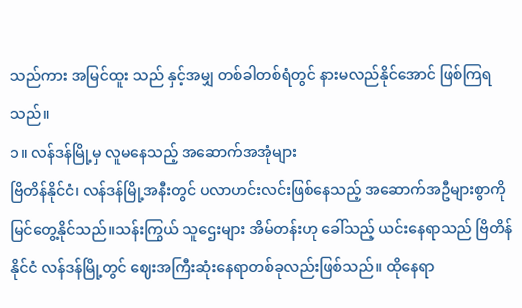သည်ကား အမြင်ထူး သည် နှင့်အမျှ တစ်ခါတစ်ရံတွင် နားမလည်နိုင်အောင် ဖြစ်ကြရသည်။
၁။ လန်ဒန်မြို့မှ လူမနေသည့် အဆောက်အအုံများ
ဗြိတိန်နိုင်ငံ၊ လန်ဒန်မြို့အနီးတွင် ပလာဟင်းလင်းဖြစ်နေသည့် အဆောက်အဦများစွာကိုမြင်တွေ့နိုင်သည်။သန်းကြွယ် သူဌေးများ အိမ်တန်းဟု ခေါ်သည့် ယင်းနေရာသည် ဗြိတိန်နိုင်ငံ လန်ဒန်မြို့တွင် ဈေးအကြီးဆုံးနေရာတစ်ခုလည်းဖြစ်သည်။ ထိုနေရာ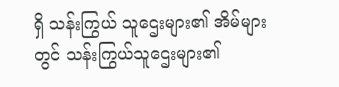ရှိ သန်းကြွယ် သူဌေးများ၏ အိမ်များတွင် သန်းကြွယ်သူဌေးများ၏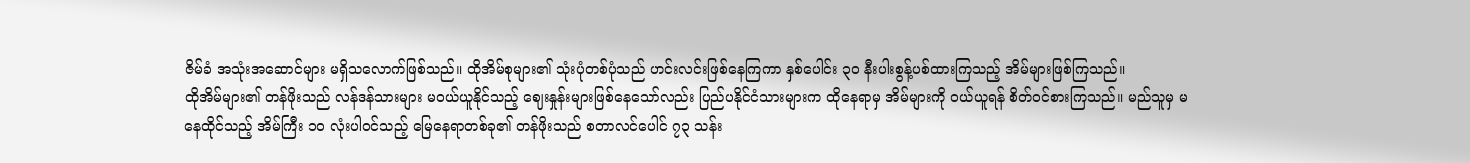ဇိမ်ခံ အသုံးအဆောင်များ မရှိသလောက်ဖြစ်သည်။ ထိုအိမ်စုများ၏ သုံးပုံတစ်ပုံသည် ဟင်းလင်းဖြစ်နေကြကာ နှစ်ပေါင်း ၃၀ နီးပါးစွန့်ပစ်ထားကြသည့် အိမ်များဖြစ်ကြသည်။
ထိုအိမ်များ၏ တန်ဖိုးသည် လန်ဒန်သားများ မဝယ်ယူနိုင်သည့် ဈေးနှုန်းများဖြစ်နေသော်လည်း ပြည်ပနိုင်ငံသားများက ထိုနေရာမှ အိမ်များကို ဝယ်ယူရန် စိတ်ဝင်စားကြသည်။ မည်သူမှ မနေထိုင်သည့် အိမ်ကြီး ၁၀ လုံးပါဝင်သည့် မြေနေရာတစ်ခု၏ တန်ဖိုးသည် စတာလင်ပေါင် ၇၃ သန်း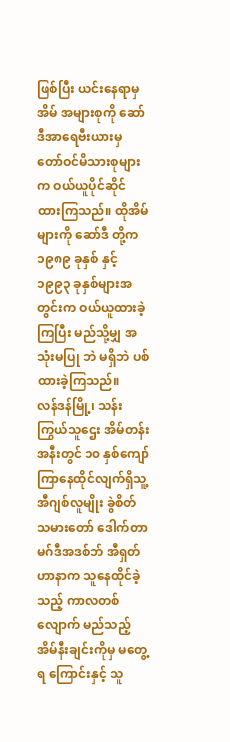ဖြစ်ပြီး ယင်းနေရာမှ အိမ် အများစုကို ဆော်ဒီအာရေဗီးယားမှ တော်ဝင်မိသားစုများက ဝယ်ယူပိုင်ဆိုင် ထားကြသည်။ ထိုအိမ်များကို ဆော်ဒီ တို့က ၁၉၈၉ ခုနှစ် နှင့် ၁၉၉၃ ခုနှစ်များအတွင်းက ဝယ်ယူထားခဲ့ကြပြီး မည်သို့မျှ အသုံးမပြု ဘဲ မရှိဘဲ ပစ်ထားခဲ့ကြသည်။
လန်ဒန်မြို့၊ သန်းကြွယ်သူဌေး အိမ်တန်းအနီးတွင် ၁၀ နှစ်ကျော်ကြာနေထိုင်လျက်ရှိသူ့ အီဂျစ်လူမျိုး ခွဲစိတ် သမားတော် ဒေါက်တာ မဂ်ဒီအဒစ်ဘ် အီရှတ်ဟာနာက သူနေထိုင်ခဲ့သည့် ကာလတစ်လျောက် မည်သည့် အိမ်နီးချင်းကိုမှ မတွေ့ရ ကြောင်းနှင့် သူ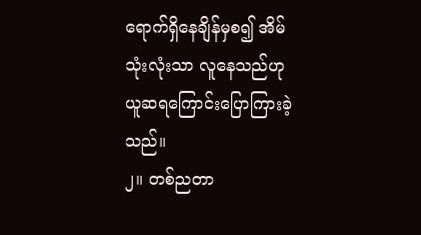ရောက်ရှိနေချိန်မှစ၍ အိမ်သုံးလုံးသာ လူနေသည်ဟု ယူဆရကြောင်းပြောကြားခဲ့သည်။
၂။ တစ်ညတာ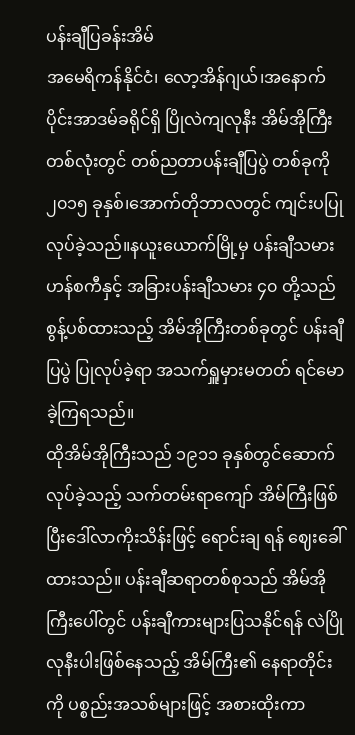ပန်းချီပြခန်းအိမ်
အမေရိကန်နိုင်ငံ၊ လော့အိန်ဂျယ်၊အနောက်ပိုင်းအာဒမ်ခရိုင်ရှိ ပြိုလဲကျလုနီး အိမ်အိုကြီးတစ်လုံးတွင် တစ်ညတာပန်းချီပြပွဲ တစ်ခုကို ၂၀၁၅ ခုနှစ်၊အောက်တိုဘာလတွင် ကျင်းပပြုလုပ်ခဲ့သည်။နယူးယောက်မြို့မှ ပန်းချီသမား ဟန်စကီနှင့် အခြားပန်းချီသမား ၄၀ တို့သည် စွန့်ပစ်ထားသည့် အိမ်အိုကြီးတစ်ခုတွင် ပန်းချီပြပွဲ ပြုလုပ်ခဲ့ရာ အသက်ရှူမှားမတတ် ရင်မောခဲ့ကြရသည်။
ထိုအိမ်အိုကြီးသည် ၁၉၁၁ ခုနှစ်တွင်ဆောက်လုပ်ခဲ့သည့် သက်တမ်းရာကျော် အိမ်ကြီးဖြစ်ပြီးဒေါ်လာကိုးသိန်းဖြင့် ရောင်းချ ရန် ဈေးခေါ်ထားသည်။ ပန်းချီဆရာတစ်စုသည် အိမ်အိုကြီးပေါ်တွင် ပန်းချီကားများပြသနိုင်ရန် လဲပြိုလုနီးပါးဖြစ်နေသည့် အိမ်ကြီး၏ နေရာတိုင်းကို ပစ္စည်းအသစ်များဖြင့် အစားထိုးကာ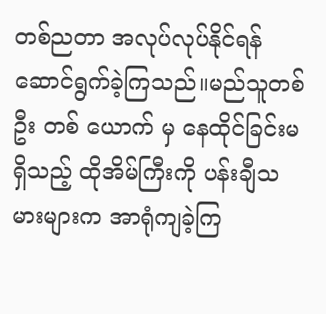တစ်ညတာ အလုပ်လုပ်နိုင်ရန် ဆောင်ရွက်ခဲ့ကြသည်။မည်သူတစ်ဦး တစ် ယောက် မှ နေထိုင်ခြင်းမရှိသည့် ထိုအိမ်ကြီးကို ပန်းချီသမားများက အာရုံကျခဲ့ကြ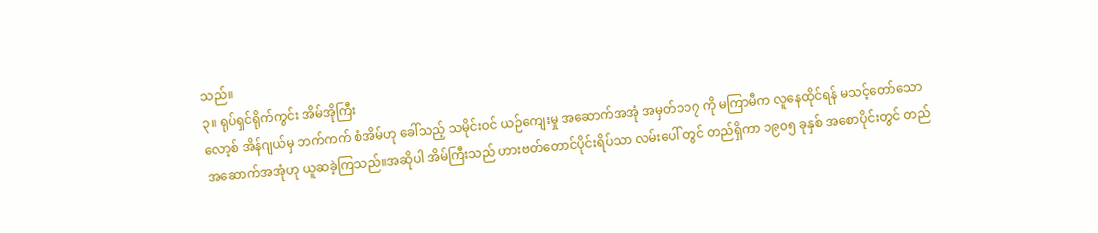သည်။
၃။ ရုပ်ရှင်ရိုက်ကွင်း အိမ်အိုကြီး
လော့စ် အိန်ဂျယ်မှ ဘက်ကက် စံအိမ်ဟု ခေါ်သည့် သမိုင်းဝင် ယဉ်ကျေးမှု အဆောက်အအုံ အမှတ်၁၁၇ ကို မကြာမီက လူနေထိုင်ရန် မသင့်တော်သော အဆောက်အအုံဟု ယူဆခဲ့ကြသည်။အဆိုပါ အိမ်ကြီးသည် ဟားဗတ်တောင်ပိုင်းရိပ်သာ လမ်းပေါ် တွင် တည်ရှိကာ ၁၉၀၅ ခုနှစ် အစောပိုင်းတွင် တည်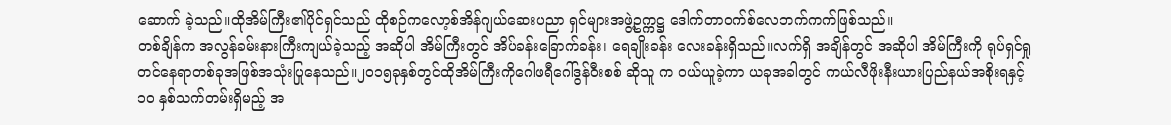ဆောက် ခဲ့သည်။ထိုအိမ်ကြီး၏ပိုင်ရှင်သည် ထိုစဉ်ကလော့စ်အိန်ဂျယ်ဆေးပညာ ရှင်များအဖွဲ့ဥက္ကဋ္ဌ ဒေါက်တာဝက်စ်လေဘက်ကက်ဖြစ်သည်။
တစ်ချိန်က အလွန်ခမ်းနားကြီးကျယ်ခဲ့သည့် အဆိုပါ အိမ်ကြီးတွင် အိပ်ခန်းခြောက်ခန်း၊ ရေချိုးခန်း လေးခန်းရှိသည်။လက်ရှိ အချိန်တွင် အဆိုပါ အိမ်ကြီးကို ရုပ်ရှင်ရှုတင်နေရာတစ်ခုအဖြစ်အသုံးပြုနေသည်။၂၀၁၅ခုနှစ်တွင်ထိုအိမ်ကြီးကိုဂေါဖရီဂေါ်ဒွန်ဝီးစစ် ဆိုသူ က ဝယ်ယူခဲ့ကာ ယခုအခါတွင် ကယ်လီဖိုးနီးယားပြည်နယ်အစိုးရနှင့် ၁၀ နှစ်သက်တမ်းရှိမည့် အ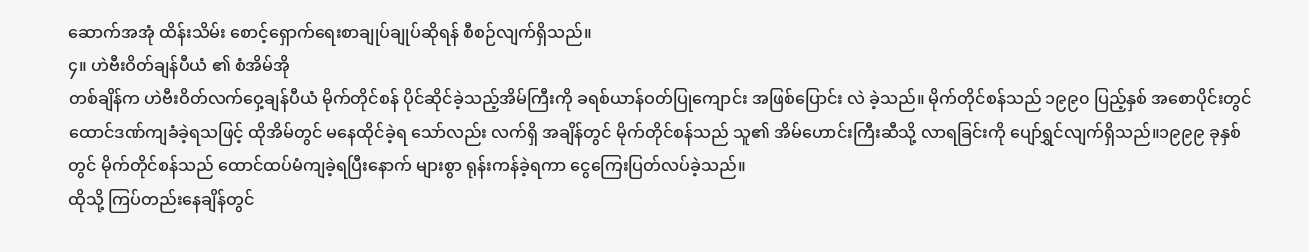ဆောက်အအုံ ထိန်းသိမ်း စောင့်ရှောက်ရေးစာချုပ်ချုပ်ဆိုရန် စီစဉ်လျက်ရှိသည်။
၄။ ဟဲဗီးဝိတ်ချန်ပီယံ ၏ စံအိမ်အို
တစ်ချိန်က ဟဲဗီးဝိတ်လက်ဝှေ့ချန်ပီယံ မိုက်တိုင်စန် ပိုင်ဆိုင်ခဲ့သည့်အိမ်ကြီးကို ခရစ်ယာန်ဝတ်ပြုကျောင်း အဖြစ်ပြောင်း လဲ ခဲ့သည်။ မိုက်တိုင်စန်သည် ၁၉၉၀ ပြည့်နှစ် အစောပိုင်းတွင် ထောင်ဒဏ်ကျခံခဲ့ရသဖြင့် ထိုအိမ်တွင် မနေထိုင်ခဲ့ရ သော်လည်း လက်ရှိ အချိန်တွင် မိုက်တိုင်စန်သည် သူ၏ အိမ်ဟောင်းကြီးဆီသို့ လာရခြင်းကို ပျော်ရွှင်လျက်ရှိသည်။၁၉၉၉ ခုနှစ်တွင် မိုက်တိုင်စန်သည် ထောင်ထပ်မံကျခဲ့ရပြီးနောက် များစွာ ရုန်းကန်ခဲ့ရကာ ငွေကြေးပြတ်လပ်ခဲ့သည်။
ထိုသို့ ကြပ်တည်းနေချိန်တွင်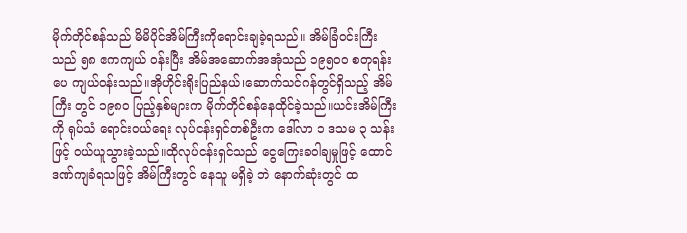မိုက်တိုင်စန်သည် မိမိပိုင်အိမ်ကြီးကိုရောင်းချခဲ့ရသည်။ အိမ်ခြံဝင်းကြီးသည် ၅၈ ဧကကျယ် ဝန်းပြီး အိမ်အဆောက်အအုံသည် ၁၉၅၀၀ စတုရန်းပေ ကျယ်ဝန်းသည်။အိုဟိုင်းရိုးပြည်နယ်၊ဆောက်သင်ဂန်တွင်ရှိသည့် အိမ်ကြီး တွင် ၁၉၈၀ ပြည့်နှစ်များက မိုက်တိုင်စန်နေထိုင်ခဲ့သည်။ယင်းအိမ်ကြီးကို ရုပ်သံ ရောင်းဝယ်ရေး လုပ်ငန်းရှင်တစ်ဦးက ဒေါ်လာ ၁ ဒသမ ၃ သန်းဖြင့် ဝယ်ယူသွားခဲ့သည်။ထိုလုပ်ငန်းရှင်သည် ငွေကြေးခဝါချမှုဖြင့် ထောင်ဒဏ်ကျခံရသဖြင့် အိမ်ကြီးတွင် နေသူ မရှိခဲ့ ဘဲ နောက်ဆုံးတွင် ထ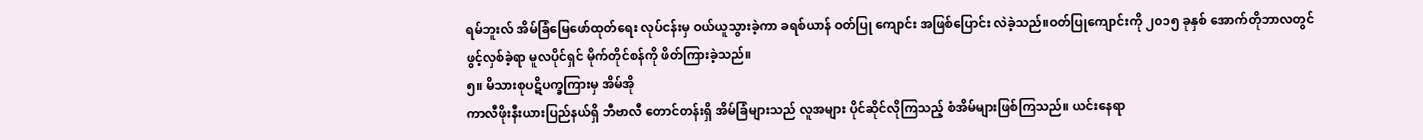ရမ်ဘူးလ် အိမ်ခြံမြေဖော်ထုတ်ရေး လုပ်ငန်းမှ ဝယ်ယူသွားခဲ့ကာ ခရစ်ယာန် ဝတ်ပြု ကျောင်း အဖြစ်ပြောင်း လဲခဲ့သည်။ဝတ်ပြုကျောင်းကို ၂၀၁၅ ခုနှစ် အောက်တိုဘာလတွင် ဖွင့်လှစ်ခဲ့ရာ မူလပိုင်ရှင် မိုက်တိုင်စန်ကို ဖိတ်ကြားခဲ့သည်။
၅။ မိသားစုပဋိပက္ခကြားမှ အိမ်အို
ကာလီဖိုးနီးယားပြည်နယ်ရှိ ဘီဗာလီ တောင်တန်းရှိ အိမ်ခြံများသည် လူအများ ပိုင်ဆိုင်လိုကြသည့် စံအိမ်များဖြစ်ကြသည်။ ယင်းနေရာ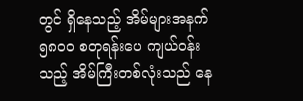တွင် ရှိနေသည့် အိမ်များအနက် ၅၈၀၀ စတုရန်းပေ ကျယ်ဝန်းသည့် အိမ်ကြီးတစ်လုံးသည် နေ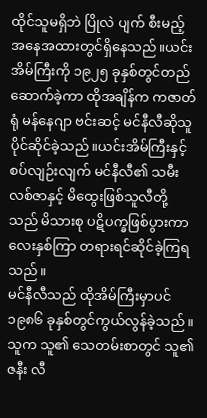ထိုင်သူမရှိဘဲ ပြိုလဲ ပျက် စီးမည့် အနေအထားတွင်ရှိနေသည်။ယင်းအိမ်ကြီးကို ၁၉၂၅ ခုနှစ်တွင်တည်ဆောက်ခဲ့ကာ ထိုအချိန်က ကဇာတ်ရုံ မန်နေဂျာ ဗင်းဆင့် မင်နီလီဆိုသူ ပိုင်ဆိုင်ခဲ့သည်။ယင်းအိမ်ကြီးနှင့် စပ်လျဉ်းလျက် မင်နီလီ၏ သမီးလစ်ဇာနှင့် မိထွေးဖြစ်သူလီတို့သည် မိသားစု ပဋိပက္ခဖြစ်ပွားကာ လေးနှစ်ကြာ တရားရင်ဆိုင်ခဲ့ကြရသည်။
မင်နီလီသည် ထိုအိမ်ကြီးမှာပင် ၁၉၈၆ ခုနှစ်တွင်ကွယ်လွန်ခဲ့သည်။သူက သူ၏ သေတမ်းစာတွင် သူ၏ဇနီး လီ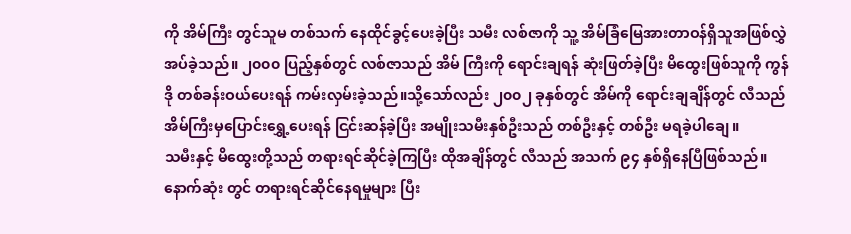ကို အိမ်ကြီး တွင်သူမ တစ်သက် နေထိုင်ခွင့်ပေးခဲ့ပြီး သမီး လစ်ဇာကို သူ့ အိမ်ခြံမြေအားတာဝန်ရှိသူအဖြစ်လွှဲအပ်ခဲ့သည်။ ၂၀၀၀ ပြည့်နှစ်တွင် လစ်ဇာသည် အိမ် ကြီးကို ရောင်းချရန် ဆုံးဖြတ်ခဲ့ပြီး မိထွေးဖြစ်သူကို ကွန်ဒို တစ်ခန်းဝယ်ပေးရန် ကမ်းလှမ်းခဲ့သည်။သို့သော်လည်း ၂၀၀၂ ခုနှစ်တွင် အိမ်ကို ရောင်းချချိန်တွင် လီသည် အိမ်ကြီးမှပြောင်းရွှေ့ပေးရန် ငြင်းဆန်ခဲ့ပြီး အမျိုးသမီးနှစ်ဦးသည် တစ်ဦးနှင့် တစ်ဦး မရခဲ့ပါချေ။
သမီးနှင့် မိထွေးတို့သည် တရားရင်ဆိုင်ခဲ့ကြပြီး ထိုအချိန်တွင် လီသည် အသက် ၉၄ နှစ်ရှိနေပြီဖြစ်သည်။ နောက်ဆုံး တွင် တရားရင်ဆိုင်နေရမှုများ ပြီး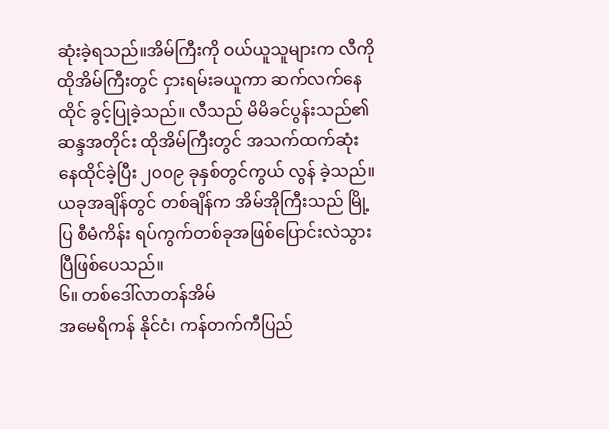ဆုံးခဲ့ရသည်။အိမ်ကြီးကို ဝယ်ယူသူများက လီကို ထိုအိမ်ကြီးတွင် ငှားရမ်းခယူကာ ဆက်လက်နေထိုင် ခွင့်ပြုခဲ့သည်။ လီသည် မိမိခင်ပွန်းသည်၏ ဆန္ဒအတိုင်း ထိုအိမ်ကြီးတွင် အသက်ထက်ဆုံးနေထိုင်ခဲ့ပြီး ၂၀၀၉ ခုနှစ်တွင်ကွယ် လွန် ခဲ့သည်။ ယခုအချိန်တွင် တစ်ချိန်က အိမ်အိုကြီးသည် မြို့ပြ စီမံကိန်း ရပ်ကွက်တစ်ခုအဖြစ်ပြောင်းလဲသွားပြီဖြစ်ပေသည်။
၆။ တစ်ဒေါ်လာတန်အိမ်
အမေရိကန် နိုင်ငံ၊ ကန်တက်ကီပြည်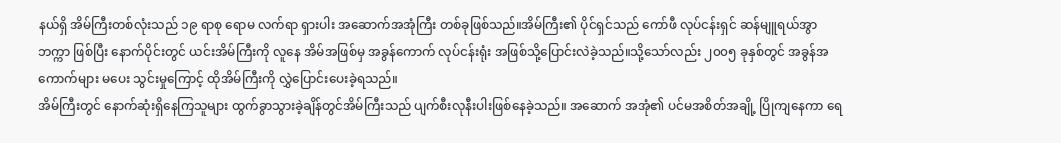နယ်ရှိ အိမ်ကြီးတစ်လုံးသည် ၁၉ ရာစု ရောမ လက်ရာ ရှားပါး အဆောက်အအုံကြီး တစ်ခုဖြစ်သည်။အိမ်ကြီး၏ ပိုင်ရှင်သည် ကော်ဖီ လုပ်ငန်းရှင် ဆန်မျူရယ်အွာဘက္ကာ ဖြစ်ပြီး နောက်ပိုင်းတွင် ယင်းအိမ်ကြီးကို လူနေ အိမ်အဖြစ်မှ အခွန်ကောက် လုပ်ငန်းရုံး အဖြစ်သို့ပြောင်းလဲခဲ့သည်။သို့သော်လည်း ၂၀၀၅ ခုနှစ်တွင် အခွန်အကောက်များ မပေး သွင်းမှုကြောင့် ထိုအိမ်ကြီးကို လွှဲပြောင်းပေးခဲ့ရသည်။
အိမ်ကြီးတွင် နောက်ဆုံးရှိနေကြသူများ ထွက်ခွာသွားခဲ့ချိန်တွင်အိမ်ကြီးသည် ပျက်စီးလုနီးပါးဖြစ်နေခဲ့သည်။ အဆောက် အအုံ၏ ပင်မအစိတ်အချို့ ပြိုကျနေကာ ရေ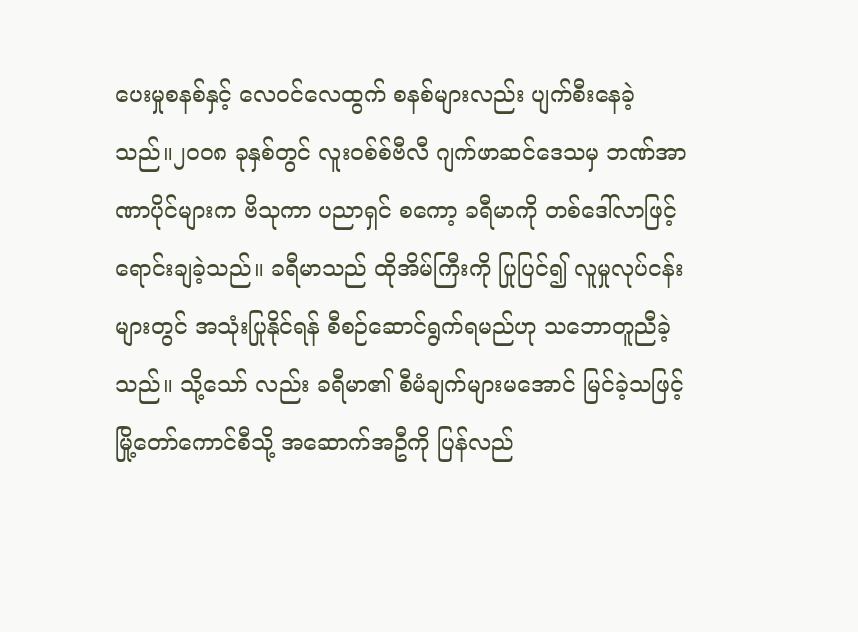ပေးမှုစနစ်နှင့် လေဝင်လေထွက် စနစ်များလည်း ပျက်စီးနေခဲ့သည်။၂၀၀၈ ခုနှစ်တွင် လူးဝစ်စ်ဗီလီ ဂျက်ဖာဆင်ဒေသမှ ဘဏ်အာဏာပိုင်များက ဗိသုကာ ပညာရှင် စကော့ ခရီမာကို တစ်ဒေါ်လာဖြင့် ရောင်းချခဲ့သည်။ ခရီမာသည် ထိုအိမ်ကြီးကို ပြုပြင်၍ လူမှုလုပ်ငန်းများတွင် အသုံးပြုနိုင်ရန် စီစဉ်ဆောင်ရွက်ရမည်ဟု သဘောတူညီခဲ့သည်။ သို့သော် လည်း ခရီမာ၏ စီမံချက်များမအောင် မြင်ခဲ့သဖြင့် မြို့တော်ကောင်စီသို့ အဆောက်အဦကို ပြန်လည်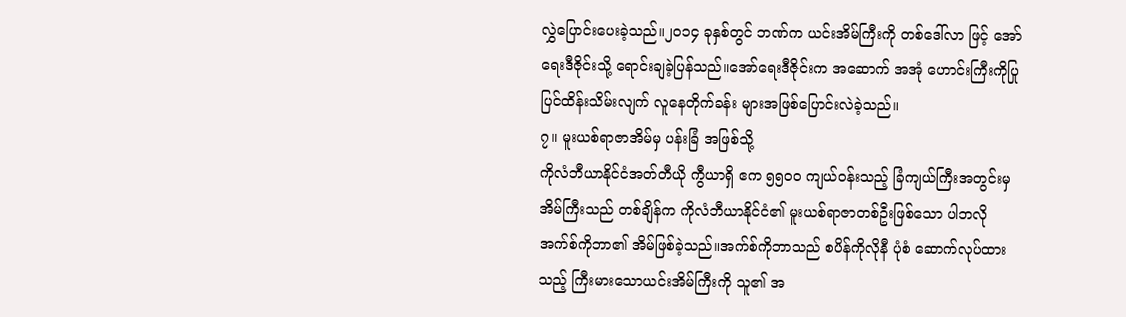လွှဲပြောင်းပေးခဲ့သည်။၂၀၁၄ ခုနှစ်တွင် ဘဏ်က ယင်းအိမ်ကြီးကို တစ်ဒေါ်လာ ဖြင့် အော်ရေးဒီဇိုင်းသို့ ရောင်းချခဲ့ပြန်သည်။အော်ရေးဒီဇိုင်းက အဆောက် အအုံ ဟောင်းကြီးကိုပြုပြင်ထိန်းသိမ်းလျက် လူနေတိုက်ခန်း များအဖြစ်ပြောင်းလဲခဲ့သည်။
၇။ မူးယစ်ရာဇာအိမ်မှ ပန်းခြံ အဖြစ်သို့
ကိုလံဘီယာနိုင်ငံအတ်တီယို ကွီယာရှိ ဧက ၅၅၀၀ ကျယ်ဝန်းသည့် ခြံကျယ်ကြီးအတွင်းမှ အိမ်ကြီးသည် တစ်ချိန်က ကိုလံဘီယာနိုင်ငံ၏ မူးယစ်ရာဇာတစ်ဦးဖြစ်သော ပါဘလိုအက်စ်ကိုဘာ၏ အိမ်ဖြစ်ခဲ့သည်။အက်စ်ကိုဘာသည် စပိန်ကိုလိုနီ ပုံစံ ဆောက်လုပ်ထားသည့် ကြီးမားသောယင်းအိမ်ကြီးကို သူ၏ အ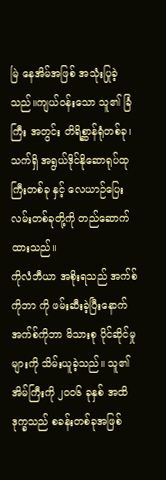မြဲ နေအိမ်အဖြစ် အသုံးပြုခဲ့သည်။ကျယ်ဝန်းသော သူ၏ ခြံကြီး အတွင်း တိရိစ္ဆာန်ရုံတစ်ခု၊ သက်ရှိ အရွယ်ဒိုင်နိုဆောရုပ်ထုကြီးတစ်ခု နှင့် လေယာဉ်ပြေးလမ်းတစ်ခုတို့ကို တည်ဆောက်ထားသည်။
ကိုလံဘီယာ အစိုးရသည် အက်စ်ကိုဘာ ကို ဖမ်းဆီးခဲ့ပြီးနောက် အက်စ်ကိုဘာ မိသားစု ပိုင်ဆိုင်မှုများကို သိမ်းယူခဲ့သည်။ သူ၏ အိမ်ကြီးကို ၂၀၀၆ ခုနှစ် အထိ ဒုက္ခသည် စခန်းတစ်ခုအဖြစ်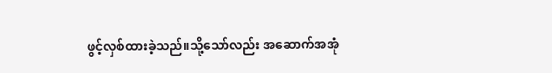ဖွင့်လှစ်ထားခဲ့သည်။သို့သော်လည်း အဆောက်အအုံ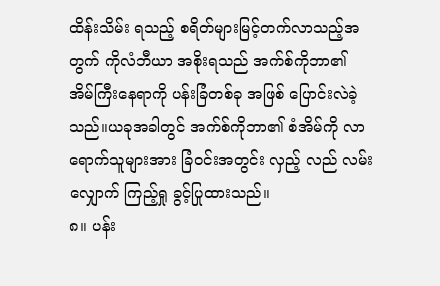ထိန်းသိမ်း ရသည့် စရိတ်များမြင့်တက်လာသည့်အတွက် ကိုလံဘီယာ အစိုးရသည် အက်စ်ကိုဘာ၏ အိမ်ကြီးနေရာကို ပန်းခြံတစ်ခု အဖြစ် ပြောင်းလဲခဲ့သည်။ယခုအခါတွင် အက်စ်ကိုဘာ၏ စံအိမ်ကို လာရောက်သူများအား ခြံဝင်းအတွင်း လှည့် လည် လမ်းလျှောက် ကြည့်ရှု ခွင့်ပြုထားသည်။
၈။ ပန်း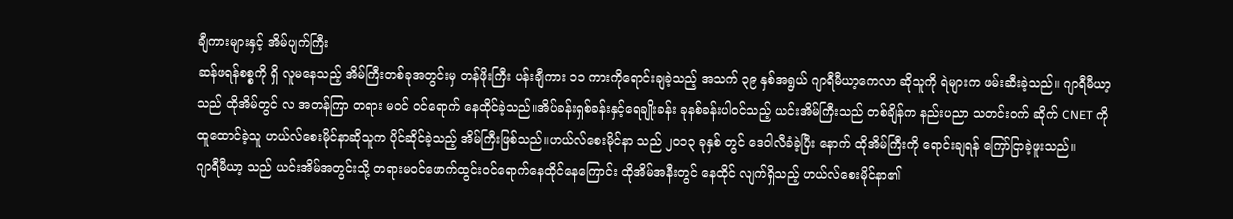ချီကားများနှင့် အိမ်ပျက်ကြီး
ဆန်ဖရန်စစ္စကို ရှိ လူမနေသည့် အိမ်ကြီးတစ်ခုအတွင်းမှ တန်ဖိုးကြီး ပန်းချီကား ၁၁ ကားကိုရောင်းချခဲ့သည့် အသက် ၃၉ နှစ်အရွယ် ဂျာရီမီယာ့ကေလာ ဆိုသူကို ရဲများက ဖမ်းဆီးခဲ့သည်။ ဂျာရီမီယာ့သည် ထိုအိမ်တွင် လ အတန်ကြာ တရား မဝင် ဝင်ရောက် နေထိုင်ခဲ့သည်။အိပ်ခန်းရှစ်ခန်းနှင့်ရေချိုးခန်း ခုနစ်ခန်းပါဝင်သည့် ယင်းအိမ်ကြီးသည် တစ်ချိန်က နည်းပညာ သတင်းဝက် ဆိုက် CNET ကို ထူထောင်ခဲ့သူ ဟယ်လ်စေးမိုင်နာဆိုသူက ပိုင်ဆိုင်ခဲ့သည့် အိမ်ကြီးဖြစ်သည်။ဟယ်လ်စေးမိုင်နာ သည် ၂၀၁၃ ခုနှစ် တွင် ဒေဝါလီခံခဲ့ပြီး နောက် ထိုအိမ်ကြီးကို ရောင်းချရန် ကြော်ငြာခဲ့ဖူးသည်။
ဂျာရီမီယာ့ သည် ယင်းအိမ်အတွင်းသို့ တရားမဝင်ဖောက်ထွင်းဝင်ရောက်နေထိုင်နေကြောင်း ထိုအိမ်အနီးတွင် နေထိုင် လျက်ရှိသည့် ဟယ်လ်စေးမိုင်နာ၏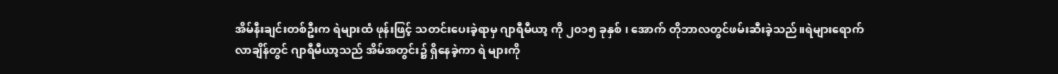အိမ်နီးချင်းတစ်ဦးက ရဲများထံ ဖုန်းဖြင့် သတင်းပေးခဲ့ရာမှ ဂျာရီမီယာ့ ကို ၂၀၁၅ ခုနှစ် ၊ အောက် တိုဘာလတွင်ဖမ်းဆီးခဲ့သည်။ရဲများရောက်လာချိန်တွင် ဂျာရီမီယာ့သည် အိမ်အတွင်း၌ ရှိနေခဲ့ကာ ရဲ များကို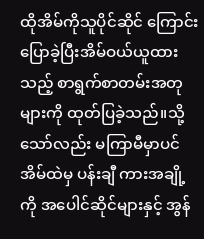ထိုအိမ်ကိုသူပိုင်ဆိုင် ကြောင်းပြောခဲ့ပြီးအိမ်ဝယ်ယူထားသည့် စာရွက်စာတမ်းအတုများကို ထုတ်ပြခဲ့သည်။သို့သော်လည်း မကြာမီမှာပင် အိမ်ထဲမှ ပန်းချီ ကားအချို့ကို အပေါင်ဆိုင်များနှင့် အွန်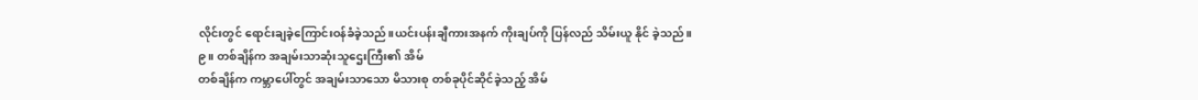လိုင်းတွင် ရောင်းချခဲ့ကြောင်းဝန်ခံခဲ့သည်။ယင်းပန်းချီကားအနက် ကိုးချပ်ကို ပြန်လည် သိမ်းယူ နိုင် ခဲ့သည်။
၉။ တစ်ချိန်က အချမ်းသာဆုံးသူဌေးကြီး၏ အိမ်
တစ်ချိန်က ကမ္ဘာပေါ်တွင် အချမ်းသာသော မိသားစု တစ်ခုပိုင်ဆိုင်ခဲ့သည့် အိမ်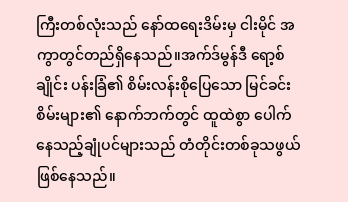ကြီးတစ်လုံးသည် နော်ထရေးဒိမ်းမှ ငါးမိုင် အကွာတွင်တည်ရှိနေသည်။အက်ဒ်မွန်ဒီ ရော့စ်ချိုင်း ပန်းခြံ၏ စိမ်းလန်းစိုပြေသော မြင်ခင်းစိမ်းများ၏ နောက်ဘက်တွင် ထူထဲစွာ ပေါက် နေသည့်ချုံပင်များသည် တံတိုင်းတစ်ခုသဖွယ်ဖြစ်နေသည်။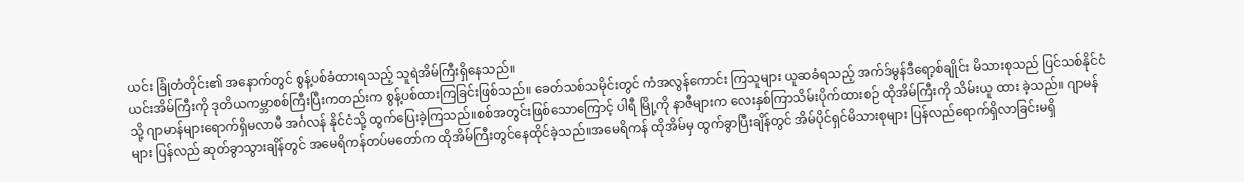ယင်း ခြုံတံတိုင်း၏ အနောက်တွင် စွန့်ပစ်ခံထားရသည့် သူရဲအိမ်ကြီးရှိနေသည်။
ယင်းအိမ်ကြီးကို ဒုတိယကမ္ဘာစစ်ကြီးပြီးကတည်းက စွန့်ပစ်ထားကြခြင်းဖြစ်သည်။ ခေတ်သစ်သမိုင်းတွင် ကံအလွန်ကောင်း ကြသူများ ယူဆခံရသည့် အက်ဒ်မွန်ဒီရော့စ်ချိုင်း မိသားစုသည် ပြင်သစ်နိုင်ငံသို့ ဂျာမာန်များရောက်ရှိမလာမီ အင်္ဂလန် နိုင်ငံသို့ ထွက်ပြေးခဲ့ကြသည်။စစ်အတွင်းဖြစ်သောကြောင့် ပါရီ မြို့ကို နာဇီများက လေးနှစ်ကြာသိမ်းပိုက်ထားစဉ် ထိုအိမ်ကြီးကို သိမ်းယူ ထား ခဲ့သည်။ ဂျာမန်များ ပြန်လည် ဆုတ်ခွာသွားချိန်တွင် အမေရိကန်တပ်မတော်က ထိုအိမ်ကြီးတွင်နေထိုင်ခဲ့သည်။အမေရိကန် ထိုအိမ်မှ ထွက်ခွာပြီးချိန်တွင် အိမ်ပိုင်ရှင်မိသားစုများ ပြန်လည်ရောက်ရှိလာခြင်းမရှိ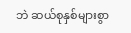ဘဲ ဆယ်စုနှစ်များစွာ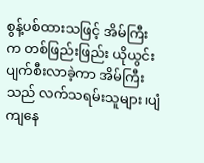စွန့်ပစ်ထားသဖြင့် အိမ်ကြီး က တစ်ဖြည်းဖြည်း ယိုယွင်းပျက်စီးလာခဲ့ကာ အိမ်ကြီးသည် လက်သရမ်းသူများ၊ပျံကျနေ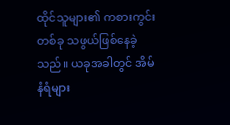ထိုင်သူများ၏ ကစားကွင်းတစ်ခု သဖွယ်ဖြစ်နေခဲ့သည်။ ယခုအခါတွင် အိမ်နံရံများ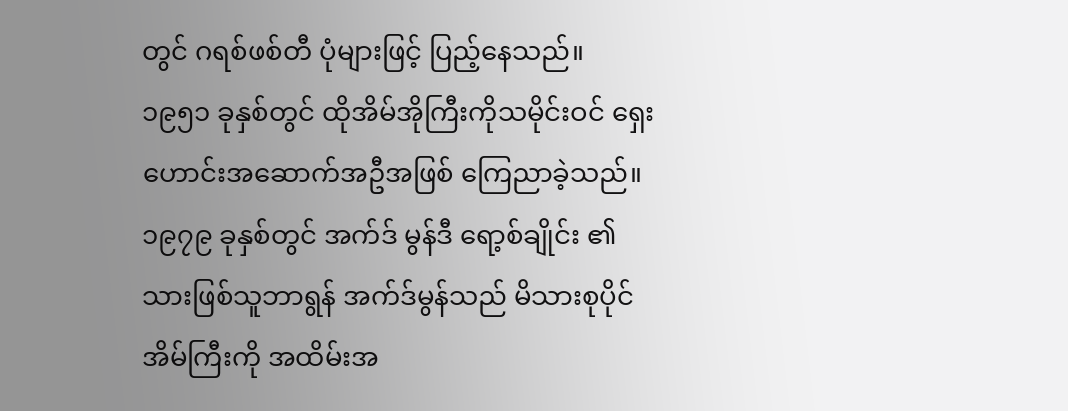တွင် ဂရစ်ဖစ်တီ ပုံများဖြင့် ပြည့်နေသည်။
၁၉၅၁ ခုနှစ်တွင် ထိုအိမ်အိုကြီးကိုသမိုင်းဝင် ရှေးဟောင်းအဆောက်အဦအဖြစ် ကြေညာခဲ့သည်။၁၉၇၉ ခုနှစ်တွင် အက်ဒ် မွန်ဒီ ရော့စ်ချိုင်း ၏ သားဖြစ်သူဘာရွန် အက်ဒ်မွန်သည် မိသားစုပိုင် အိမ်ကြီးကို အထိမ်းအ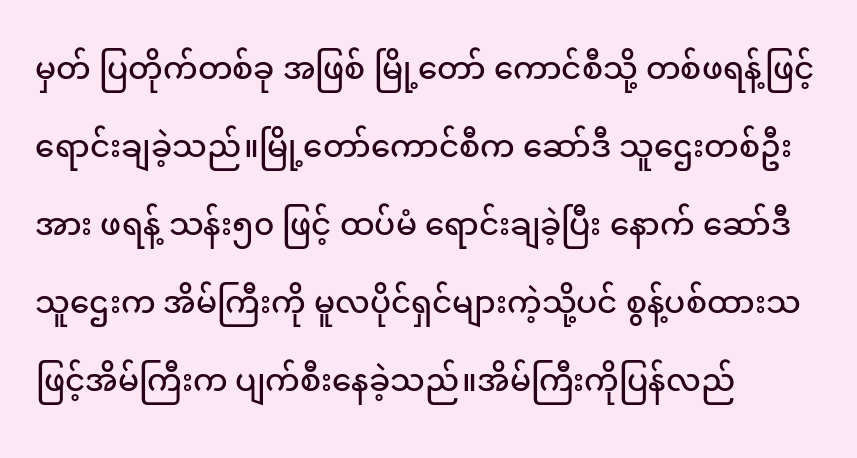မှတ် ပြတိုက်တစ်ခု အဖြစ် မြို့တော် ကောင်စီသို့ တစ်ဖရန့်ဖြင့် ရောင်းချခဲ့သည်။မြို့တော်ကောင်စီက ဆော်ဒီ သူဌေးတစ်ဦးအား ဖရန့် သန်း၅၀ ဖြင့် ထပ်မံ ရောင်းချခဲ့ပြီး နောက် ဆော်ဒီ သူဌေးက အိမ်ကြီးကို မူလပိုင်ရှင်များကဲ့သို့ပင် စွန့်ပစ်ထားသဖြင့်အိမ်ကြီးက ပျက်စီးနေခဲ့သည်။အိမ်ကြီးကိုပြန်လည်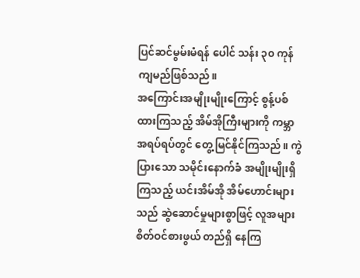ပြင်ဆင်မွမ်းမံရန် ပေါင် သန်း ၃၀ ကုန်ကျမည်ဖြစ်သည်။
အကြောင်းအမျိုးမျိုးကြောင့် စွန့်ပစ်ထားကြသည့် အိမ်အိုကြီးများကို ကမ္ဘာအရပ်ရပ်တွင် တွေ့မြင်နိုင်ကြသည်။ ကွဲပြားသော သမိုင်းနောက်ခံ အမျိုးမျိုးရှိကြသည့် ယင်းအိမ်အို အိမ်ဟောင်းများသည် ဆွဲဆောင်မှုများစွာဖြင့် လူအများ စိတ်ဝင်စားဖွယ် တည်ရှိ နေကြ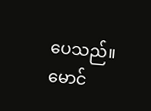ပေသည်။
မောင်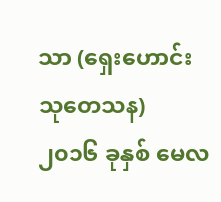သာ (ရှေးဟောင်းသုတေသန)
၂၀၁၆ ခုနှစ် မေလ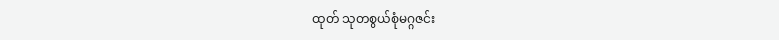ထုတ် သုတစွယ်စုံမဂ္ဂဇင်း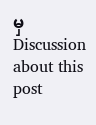မှ
Discussion about this post